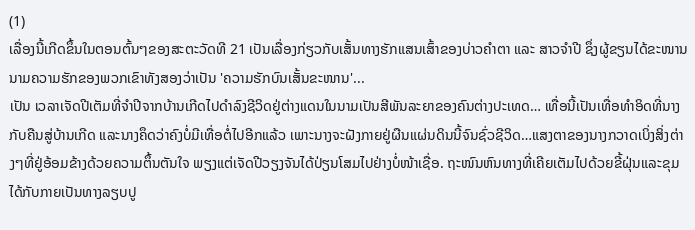(1)
ເລື່ອງນີ້ເກີດຂຶ້ນໃນຕອນຕົ້ນໆຂອງສະຕະວັດທີ 21 ເປັນເລື່ອງກ່ຽວກັບເສັ້ນທາງຮັກແສນເສົ້າຂອງບ່າວຄຳຕາ ແລະ ສາວຈຳປີ ຊຶ່ງຜູ້ຂຽນໄດ້ຂະໜານນາມຄວາມຮັກຂອງພວກເຂົາທັງສອງວ່າເປັນ 'ຄວາມຮັກບົນເສັ້ນຂະໜານ'...
ເປັນ ເວລາເຈັດປີເຕັມທີ່ຈຳປີຈາກບ້ານເກີດໄປດຳລົງຊີວິດຢູ່ຕ່າງແດນໃນນາມເປັນສີພັນລະຍາຂອງຄົນຕ່າງປະເທດ… ເທື່ອນີ້ເປັນເທື່ອທຳອິດທີ່ນາງກັບຄືນສູ່ບ້ານເກີດ ແລະນາງຄຶດວ່າຄົງບໍ່ມີເທື່ອຕໍ່ໄປອີກແລ້ວ ເພາະນາງຈະຝັງກາຍຢູ່ຜືນແຜ່ນດິນນີ້ຈົນຊົ່ວຊີວິດ…ແສງຕາຂອງນາງກວາດເບິ່ງສິ່ງຕ່າງໆທີ່ຢູ່ອ້ອມຂ້າງດ້ວຍຄວາມຕຶ້ນຕັນໃຈ ພຽງແຕ່ເຈັດປີວຽງຈັນໄດ້ປ່ຽນໂສມໄປຢ່າງບໍ່ໜ້າເຊື່ອ. ຖະໜົນຫົນທາງທີ່ເຄີຍເຕັມໄປດ້ວຍຂີ້ຝຸ່ນແລະຂຸມ ໄດ້ກັບກາຍເປັນທາງລຽບປູ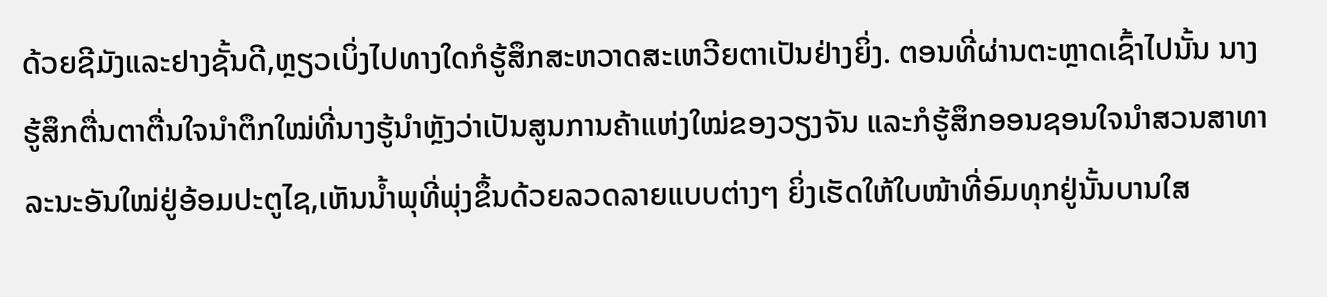ດ້ວຍຊີມັງແລະຢາງຊັ້ນດີ,ຫຼຽວເບິ່ງໄປທາງໃດກໍຮູ້ສຶກສະຫວາດສະເຫວີຍຕາເປັນຢ່າງຍິ່ງ. ຕອນທີ່ຜ່ານຕະຫຼາດເຊົ້າໄປນັ້ນ ນາງຮູ້ສຶກຕື່ນຕາຕື່ນໃຈນຳຕຶກໃໝ່ທີ່ນາງຮູ້ນຳຫຼັງວ່າເປັນສູນການຄ້າແຫ່ງໃໝ່ຂອງວຽງຈັນ ແລະກໍຮູ້ສຶກອອນຊອນໃຈນຳສວນສາທາລະນະອັນໃໝ່ຢູ່ອ້ອມປະຕູໄຊ,ເຫັນນໍ້າພຸທີ່ພຸ່ງຂຶ້ນດ້ວຍລວດລາຍແບບຕ່າງໆ ຍິ່ງເຮັດໃຫ້ໃບໜ້າທີ່ອົມທຸກຢູ່ນັ້ນບານໃສ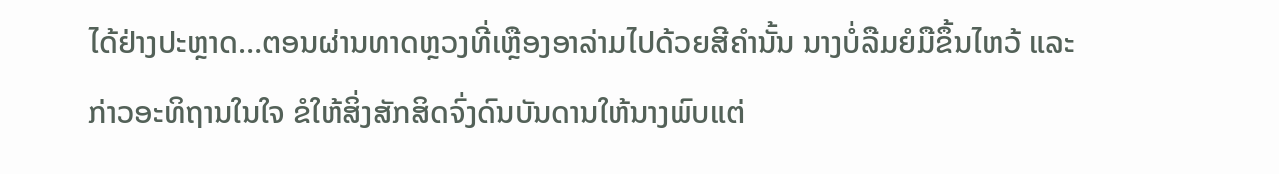ໄດ້ຢ່າງປະຫຼາດ…ຕອນຜ່ານທາດຫຼວງທີ່ເຫຼືອງອາລ່າມໄປດ້ວຍສີຄຳນັ້ນ ນາງບໍ່ລືມຍໍມືຂຶ້ນໄຫວ້ ແລະກ່າວອະທິຖານໃນໃຈ ຂໍໃຫ້ສິ່ງສັກສິດຈົ່ງດົນບັນດານໃຫ້ນາງພົບແຕ່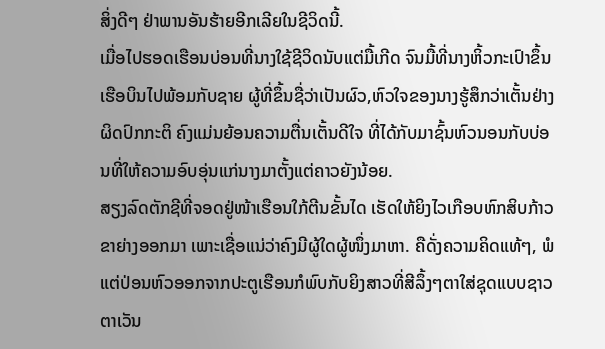ສິ່ງດີໆ ຢ່າພານອັນຮ້າຍອີກເລີຍໃນຊີວິດນີ້.
ເມື່ອໄປຮອດເຮືອນບ່ອນທີ່ນາງໃຊ້ຊີວິດນັບແຕ່ມື້ເກີດ ຈົນມື້ທີ່ນາງຫິ້ວກະເປົາຂຶ້ນເຮືອບິນໄປພ້ອມກັບຊາຍ ຜູ້ທີ່ຂຶ້ນຊື່ວ່າເປັນຜົວ,ຫົວໃຈຂອງນາງຮູ້ສຶກວ່າເຕັ້ນຢ່າງຜິດປົກກະຕິ ຄົງແມ່ນຍ້ອນຄວາມຕື່ນເຕັ້ນດີໃຈ ທີ່ໄດ້ກັບມາຊົ້ນຫົວນອນກັບບ່ອນທີ່ໃຫ້ຄວາມອົບອຸ່ນແກ່ນາງມາຕັ້ງແຕ່ຄາວຍັງນ້ອຍ.
ສຽງລົດຕັກຊີທີ່ຈອດຢູ່ໜ້າເຮືອນໃກ້ຕີນຂັ້ນໄດ ເຮັດໃຫ້ຍິງໄວເກືອບຫົກສິບກ້າວຂາຍ່າງອອກມາ ເພາະເຊື່ອແນ່ວ່າຄົງມີຜູ້ໃດຜູ້ໜຶ່ງມາຫາ. ຄືດັ່ງຄວາມຄິດແທ້ໆ, ພໍແຕ່ປ່ອນຫົວອອກຈາກປະຕູເຮືອນກໍພົບກັບຍິງສາວທີ່ສີລຶ້ງໆຕາໃສ່ຊຸດແບບຊາວຕາເວັນ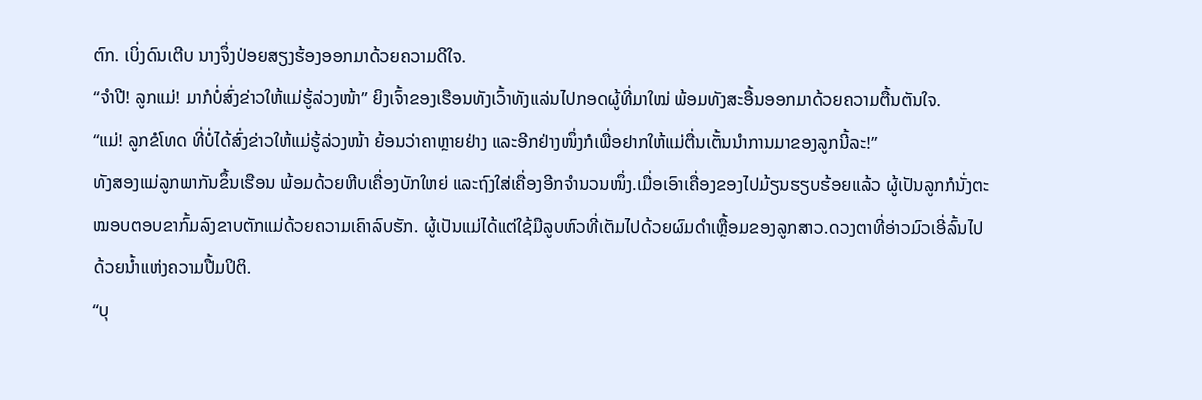ຕົກ. ເບິ່ງດົນເຕີບ ນາງຈຶ່ງປ່ອຍສຽງຮ້ອງອອກມາດ້ວຍຄວາມດີໃຈ.
“ຈຳປີ! ລູກແມ່! ມາກໍບໍ່ສົ່ງຂ່າວໃຫ້ແມ່ຮູ້ລ່ວງໜ້າ” ຍິງເຈົ້າຂອງເຮືອນທັງເວົ້າທັງແລ່ນໄປກອດຜູ້ທີ່ມາໃໝ່ ພ້ອມທັງສະອື້ນອອກມາດ້ວຍຄວາມຕື້ນຕັນໃຈ.
“ແມ່! ລູກຂໍໂທດ ທີ່ບໍ່ໄດ້ສົ່ງຂ່າວໃຫ້ແມ່ຮູ້ລ່ວງໜ້າ ຍ້ອນວ່າຄາຫຼາຍຢ່າງ ແລະອີກຢ່າງໜຶ່ງກໍເພື່ອຢາກໃຫ້ແມ່ຕື່ນເຕັ້ນນຳການມາຂອງລູກນີ້ລະ!”
ທັງສອງແມ່ລູກພາກັນຂຶ້ນເຮືອນ ພ້ອມດ້ວຍຫີບເຄື່ອງບັກໃຫຍ່ ແລະຖົງໃສ່ເຄື່ອງອີກຈຳນວນໜຶ່ງ.ເມື່ອເອົາເຄື່ອງຂອງໄປມ້ຽນຮຽບຮ້ອຍແລ້ວ ຜູ້ເປັນລູກກໍນັ່ງຕະໝອບຕອບຂາກົ້ມລົງຂາບຕັກແມ່ດ້ວຍຄວາມເຄົາລົບຮັກ. ຜູ້ເປັນແມ່ໄດ້ແຕ່ໃຊ້ມືລູບຫົວທີ່ເຕັມໄປດ້ວຍຜົມດຳເຫຼື້ອມຂອງລູກສາວ.ດວງຕາທີ່ອ່າວມົວເອີ່ລົ້ນໄປດ້ວຍນໍ້າແຫ່ງຄວາມປື້ມປິຕິ.
“ບຸ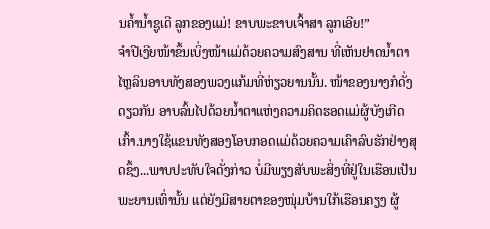ນຄໍ້ານໍ້າຊູເດີ ລູກຂອງແມ່! ຂາບພະຂາບເຈົ້າສາ ລູກເອີຍ!”
ຈໍາປີເງີຍໜ້າຂຶ້ນເບິ່ງໜ້າແມ່ດ້ວຍຄວາມສົງສານ ທີ່ເຫັນຢາດນໍ້າຕາໄຫຼລິນອາບທັງສອງພວງແກ້ມທີ່ຫ່ຽວຍານນັ້ນ. ໜ້າຂອງນາງກໍດັ່ງດຽວກັນ ອາບລົ້ນໄປດ້ວຍນໍ້າຕາແຫ່ງຄວາມຄິດຮອດແມ່ຜູ້ບັງເກີດເກົ້າ.ນາງໃຊ້ແຂນທັງສອງໂອບກອດແມ່ດ້ວຍຄວາມເຄົາລົບຮັກຢ່າງສຸດຊຶ້ງ...ພາບປະທັບໃຈດັ່ງກ່າວ ບໍ່ມີພຽງສັບພະສິ່ງທີ່ຢູ່ໃນເຮືອນເປັນພະຍານເທົ່ານັ້ນ ແຕ່ຍັງມີສາຍຕາຂອງໜຸ່ມບ້ານໃກ້ເຮືອນຄຽງ ຜູ້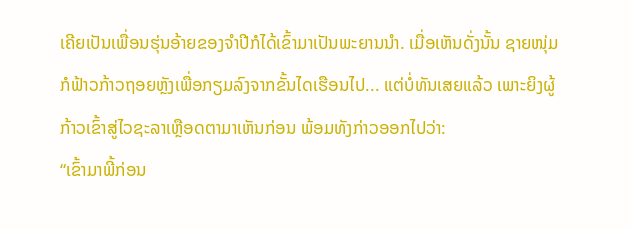ເຄີຍເປັນເພື່ອນຮຸ່ນອ້າຍຂອງຈຳປີກໍໄດ້ເຂົ້າມາເປັນພະຍານນຳ. ເມື່ອເຫັນດັ່ງນັ້ນ ຊາຍໜຸ່ມກໍຟ້າວກ້າວຖອຍຫຼັງເພື່ອກຽມລົງຈາກຂັ້ນໄດເຮືອນໄປ... ແຕ່ບໍ່ທັນເສຍແລ້ວ ເພາະຍິງຜູ້ກ້າວເຂົ້າສູ່ໄວຊະລາເຫຼືອດຕາມາເຫັນກ່ອນ ພ້ອມທັງກ່າວອອກໄປວ່າ:
“ເຂົ້າມາພີ້ກ່ອນ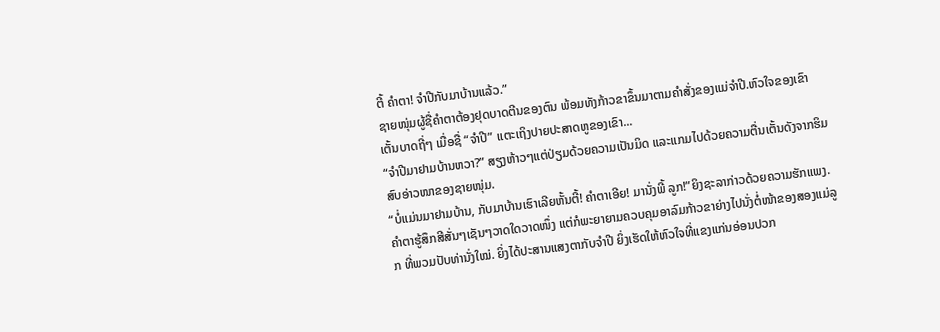ຕີ້ ຄຳຕາ! ຈໍາປີກັບມາບ້ານແລ້ວ.”
ຊາຍໜຸ່ມຜູ້ຊື່ຄຳຕາຕ້ອງຢຸດບາດຕີນຂອງຕົນ ພ້ອມທັງກ້າວຂາຂຶ້ນມາຕາມຄຳສັ່ງຂອງແມ່ຈໍາປີ.ຫົວໃຈຂອງເຂົາເຕັ້ນບາດຖີ່ໆ ເມື່ອຊື່ “ຈໍາປີ” ແຕະເຖິງປາຍປະສາດຫູຂອງເຂົາ...
“ຈໍາປີມາຢາມບ້ານຫວາ?” ສຽງຫ້າວໆແຕ່ປ່ຽມດ້ວຍຄວາມເປັນມິດ ແລະແກມໄປດ້ວຍຄວາມຕື່ນເຕັ້ນດັງຈາກຮິມສົບອ່າວໜາຂອງຊາຍໜຸ່ມ.
“ບໍ່ແມ່ນມາຢາມບ້ານ, ກັບມາບ້ານເຮົາເລີຍຫັ້ນຕີ້! ຄຳຕາເອີຍ! ມານັ່ງພີ້ ລູກ!”ຍິງຊະລາກ່າວດ້ວຍຄວາມຮັກແພງ.
ຄຳຕາຮູ້ສຶກສີສັ່ນໆເຊັນໆວາດໃດວາດໜຶ່ງ ແຕ່ກໍພະຍາຍາມຄວບຄຸມອາລົມກ້າວຂາຍ່າງໄປນັ່ງຕໍ່ໜ້າຂອງສອງແມ່ລູກ ທີ່ພວມປັບທ່ານັ່ງໃໝ່. ຍິ່ງໄດ້ປະສານແສງຕາກັບຈຳປີ ຍິ່ງເຮັດໃຫ້ຫົວໃຈທີ່ແຂງແກ່ນອ່ອນປວກ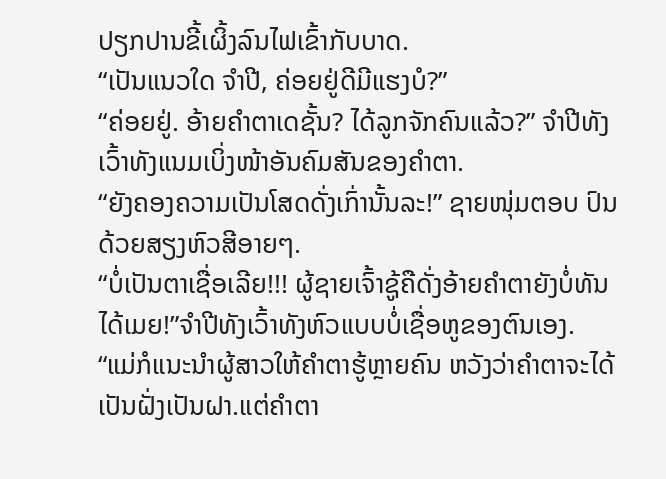ປຽກປານຂີ້ເຜິ້ງລົນໄຟເຂົ້າກັບບາດ.
“ເປັນແນວໃດ ຈໍາປີ, ຄ່ອຍຢູ່ດີມີແຮງບໍ?”
“ຄ່ອຍຢູ່. ອ້າຍຄຳຕາເດຊັ້ນ? ໄດ້ລູກຈັກຄົນແລ້ວ?” ຈໍາປີທັງເວົ້າທັງແນມເບິ່ງໜ້າອັນຄົມສັນຂອງຄຳຕາ.
“ຍັງຄອງຄວາມເປັນໂສດດັ່ງເກົ່ານັ້ນລະ!” ຊາຍໜຸ່ມຕອບ ປົນດ້ວຍສຽງຫົວສີອາຍໆ.
“ບໍ່ເປັນຕາເຊື່ອເລີຍ!!! ຜູ້ຊາຍເຈົ້າຊູ້ຄືດັ່ງອ້າຍຄຳຕາຍັງບໍ່ທັນໄດ້ເມຍ!”ຈຳປີທັງເວົ້າທັງຫົວແບບບໍ່ເຊື່ອຫູຂອງຕົນເອງ.
“ແມ່ກໍແນະນຳຜູ້ສາວໃຫ້ຄຳຕາຮູ້ຫຼາຍຄົນ ຫວັງວ່າຄຳຕາຈະໄດ້ເປັນຝັ່ງເປັນຝາ.ແຕ່ຄຳຕາ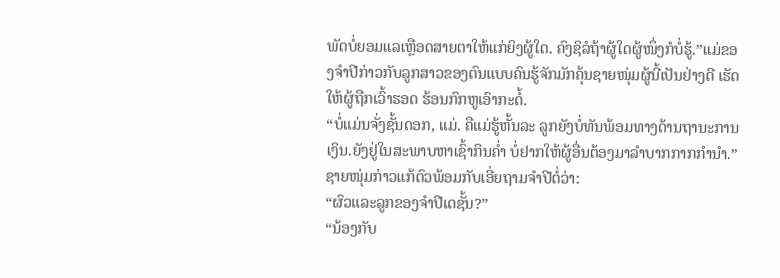ພັດບໍ່ຍອມແລເຫຼືອດສາຍຕາໃຫ້ແກ່ຍິງຜູ້ໃດ. ຄົງຊິລໍຖ້າຜູ້ໃດຜູ້ໜຶ່ງກໍບໍ່ຮູ້.”ແມ່ຂອງຈໍາປີກ່າວກັບລູກສາວຂອງຕົນແບບຄົນຮູ້ຈັກມັກຄຸ້ນຊາຍໜຸ່ມຜູ້ນີ້ເປັນຢ່າງດີ ເຮັດໃຫ້ຜູ້ຖືກເວົ້າຮອດ ຮ້ອນກົກຫູເອົາກະດໍ້.
“ບໍ່ແມ່ນຈັ່ງຊັ້ນດອກ, ແມ່. ຄືແມ່ຮູ້ຫັ້ນລະ ລູກຍັງບໍ່ທັນພ້ອມທາງດ້ານຖານະການເງິນ.ຍັງຢູ່ໃນສະພາບຫາເຊົ້າກິນຄໍ່າ ບໍ່ຢາກໃຫ້ຜູ້ອື່ນຕ້ອງມາລຳບາກກາກກຳນຳ.”ຊາຍໜຸ່ມກ່າວແກ້ຕົວພ້ອມກັບເອີ່ຍຖາມຈໍາປີຕໍ່ວ່າ:
“ຜົວແລະລູກຂອງຈໍາປີເດຊັ້ນ?”
“ນ້ອງກັບ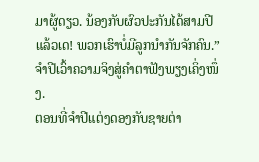ມາຜູ້ດຽວ. ນ້ອງກັບຜົວປະກັນໄດ້ສາມປີແລ້ວເດ! ພວກເຮົາບໍ່ມີລູກນຳກັນຈັກຄົນ.”ຈໍາປີເວົ້າຄວາມຈິງສູ່ຄຳຕາຟັງພຽງເຄິ່ງໜຶ່ງ.
ຕອນທີ່ຈໍາປີແຕ່ງດອງກັບຊາຍຕ່າ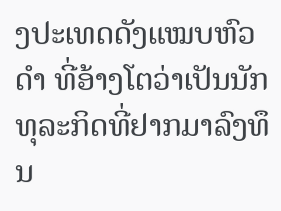ງປະເທດດັງແໝບຫົວດຳ ທີ່ອ້າງໂຕວ່າເປັນນັກທຸລະກິດທີ່ຢາກມາລົງທຶນ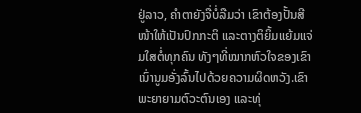ຢູ່ລາວ, ຄຳຕາຍັງຈື່ບໍ່ລືມວ່າ ເຂົາຕ້ອງປັ້ນສີໜ້າໃຫ້ເປັນປົກກະຕິ ແລະຕາງຕິຍິ້ມແຍ້ມແຈ່ມໃສຕໍ່ທຸກຄົນ ທັງໆທີ່ໝາກຫົວໃຈຂອງເຂົາເນົ່ານູມອັ່ງລົ້ນໄປດ້ວຍຄວາມຜິດຫວັງ.ເຂົາພະຍາຍາມຕົວະຕົນເອງ ແລະທຸ່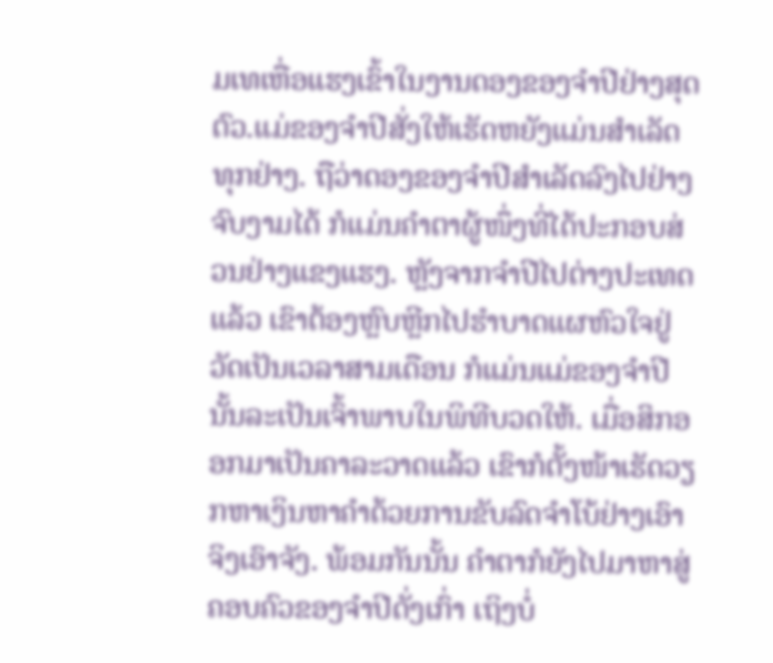ມເທເຫື່ອແຮງເຂົ້າໃນງານດອງຂອງຈຳປີຢ່າງສຸດຕົວ.ແມ່ຂອງຈໍາປີສັ່ງໃຫ້ເຮັດຫຍັງແມ່ນສຳເລັດທຸກຢ່າງ. ຖືວ່າດອງຂອງຈຳປີສຳເລັດລົງໄປຢ່າງຈົບງາມໄດ້ ກໍແມ່ນຄຳຕາຜູ້ໜຶ່ງທີ່ໄດ້ປະກອບສ່ວນຢ່າງແຂງແຮງ. ຫຼັງຈາກຈຳປີໄປຕ່າງປະເທດແລ້ວ ເຂົາຕ້ອງຫຼົບຫຼີກໄປຮຳບາດແຜຫົວໃຈຢູ່ວັດເປັນເວລາສາມເດືອນ ກໍແມ່ນແມ່ຂອງຈຳປີນັ້ນລະເປັນເຈົ້າພາບໃນພິທີບວດໃຫ້. ເມື່ອສິກອອກມາເປັນຄາລະວາດແລ້ວ ເຂົາກໍຕັ້ງໜ້າເຮັດວຽກຫາເງິນຫາຄຳດ້ວຍການຂັບລົດຈຳໂບ້ຢ່າງເອົາຈິງເອົາຈັງ. ພ້ອມກັນນັ້ນ ຄຳຕາກໍຍັງໄປມາຫາສູ່ຄອບຄົວຂອງຈຳປີດັ່ງເກົ່າ ເຖິງບໍ່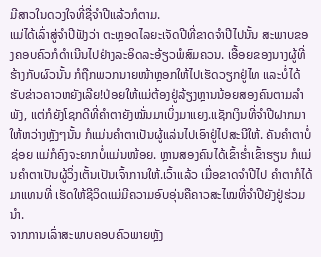ມີສາວໃນດວງໃຈທີ່ຊື່ຈໍາປີແລ້ວກໍຕາມ.
ແມ່ໄດ້ເລົ່າສູ່ຈໍາປີຟັງວ່າ ຕະຫຼອດໄລຍະເຈັດປີທີ່ຂາດຈຳປີໄປນັ້ນ ສະພາບຂອງຄອບຄົວກໍດຳເນີນໄປຢ່າງລະອິດລະອ້ຽວພໍສົມຄວນ. ເອື້ອຍຂອງນາງຜູ້ທີ່ຮ້າງກັບຜົວນັ້ນ ກໍຖືກພວກນາຍໜ້າຫຼອກໃຫ້ໄປເຮັດວຽກຢູ່ໄທ ແລະບໍ່ໄດ້ຮັບຂ່າວຄາວຫຍັງເລີຍ!ປ່ອຍໃຫ້ແມ່ຕ້ອງຢູ່ລ້ຽງຫຼານນ້ອຍສອງຄົນຕາມລຳພັງ, ແຕ່ກໍຍັງໂຊກດີທີ່ຄຳຕາຍັງໝັ່ນມາເບິ່ງມາແຍງ.ແຊັກເງິນທີ່ຈໍາປີຝາກມາໃຫ້ຫວ່າງຫຼັງໆນັ້ນ ກໍແມ່ນຄຳຕາເປັນຜູ້ແລ່ນໄປເອົາຢູ່ໄປສະນີໃຫ້. ຄັນຄຳຕາບໍ່ຊ່ອຍ ແມ່ກໍຄົງຈະຍາກບໍ່ແມ່ນໜ້ອຍ. ຫຼານສອງຄົນໄດ້ເຂົ້າຮໍ່າເຂົ້າຮຽນ ກໍແມ່ນຄຳຕາເປັນຜູ້ວິ່ງເຕັ້ນເປັນເຈົ້າການໃຫ້.ເວົ້າແລ້ວ ເມື່ອຂາດຈໍາປີໄປ ຄຳຕາກໍໄດ້ມາແທນທີ່ ເຮັດໃຫ້ຊີວິດແມ່ມີຄວາມອົບອຸ່ນຄືຄາວສະໄໝທີ່ຈໍາປີຍັງຢູ່ຮ່ວມນຳ.
ຈາກການເລົ່າສະພາບຄອບຄົວພາຍຫຼັງ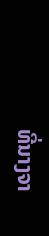ທີ່ນາງຈາ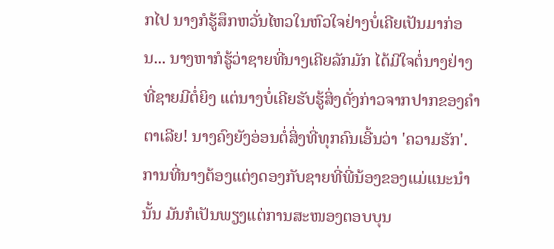ກໄປ ນາງກໍຮູ້ສຶກຫວັ່ນໄຫວໃນຫົວໃຈຢ່າງບໍ່ເຄີຍເປັນມາກ່ອນ... ນາງຫາກໍຮູ້ວ່າຊາຍທີ່ນາງເຄີຍລັກມັກ ໄດ້ມີໃຈຕໍ່ນາງຢ່າງທີ່ຊາຍມີຕໍ່ຍິງ ແຕ່ນາງບໍ່ເຄີຍຮັບຮູ້ສິ່ງດັ່ງກ່າວຈາກປາກຂອງຄຳຕາເລີຍ! ນາງຄົງຍັງອ່ອນຕໍ່ສິ່ງທີ່ທຸກຄົນເອີ້ນວ່າ 'ຄວາມຮັກ'.ການທີ່ນາງຕ້ອງແຕ່ງດອງກັບຊາຍທີ່ພີ່ນ້ອງຂອງແມ່ແນະນຳນັ້ນ ມັນກໍເປັນພຽງແຕ່ການສະໜອງຕອບບຸນ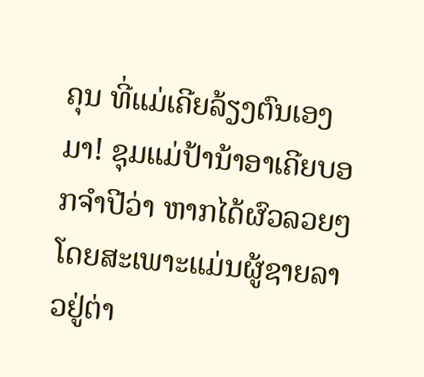ຄຸນ ທີ່ແມ່ເຄີຍລ້ຽງຕົນເອງມາ! ຊຸມແມ່ປ້ານ້າອາເຄີຍບອກຈຳປີວ່າ ຫາກໄດ້ຜົວລວຍໆໂດຍສະເພາະແມ່ນຜູ້ຊາຍລາວຢູ່ຕ່າ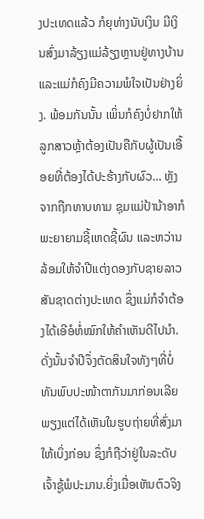ງປະເທດແລ້ວ ກໍຍຸທ່າງນັບເງິນ ມີເງິນສົ່ງມາລ້ຽງແມ່ລ້ຽງຫຼານຢູ່ທາງບ້ານ ແລະແມ່ກໍຄົງມີຄວາມພໍໃຈເປັນຢ່າງຍິ່ງ. ພ້ອມກັນນັ້ນ ເພິ່ນກໍຄົງບໍ່ຢາກໃຫ້ລູກສາວຫຼ້າຕ້ອງເປັນຄືກັບຜູ້ເປັນເອື້ອຍທີ່ຕ້ອງໄດ້ປະຮ້າງກັບຜົວ... ຫຼັງຈາກຖືກທາບທາມ ຊຸມແມ່ປ້ານ້າອາກໍພະຍາຍາມຊີ້ເຫດຊີ້ຜົນ ແລະຫວ່ານລ້ອມໃຫ້ຈຳປີແຕ່ງດອງກັບຊາຍລາວສັນຊາດຕ່າງປະເທດ ຊຶ່ງແມ່ກໍຈໍາຕ້ອງໄດ້ເອີອໍຫໍ່ໝົກໃຫ້ຄຳເຫັນດີໄປນໍາ.ດັ່ງນັ້ນຈຳປີຈຶ່ງຕັດສິນໃຈທັງໆທີ່ບໍ່ທັນພົບປະໜ້າຕາກັນມາກ່ອນເລີຍ ພຽງແຕ່ໄດ້ເຫັນໃນຮູບຖ່າຍທີ່ສົ່ງມາໃຫ້ເບິ່ງກ່ອນ ຊຶ່ງກໍຖືວ່າຢູ່ໃນລະດັບເຈົ້າຊູ້ພໍປະມານ.ຍິ່ງເມື່ອເຫັນຕົວຈິງ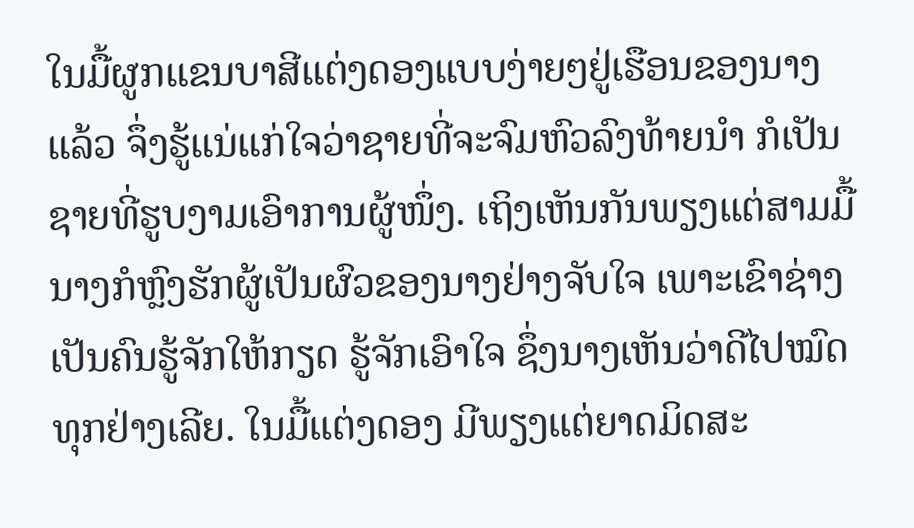ໃນມື້ຜູກແຂນບາສີແຕ່ງດອງແບບງ່າຍໆຢູ່ເຮືອນຂອງນາງແລ້ວ ຈຶ່ງຮູ້ແນ່ແກ່ໃຈວ່າຊາຍທີ່ຈະຈົມຫົວລົງທ້າຍນຳ ກໍເປັນຊາຍທີ່ຮູບງາມເອົາການຜູ້ໜຶ່ງ. ເຖິງເຫັນກັນພຽງແຕ່ສາມມື້ ນາງກໍຫຼົງຮັກຜູ້ເປັນຜົວຂອງນາງຢ່າງຈັບໃຈ ເພາະເຂົາຊ່າງເປັນຄົນຮູ້ຈັກໃຫ້ກຽດ ຮູ້ຈັກເອົາໃຈ ຊຶ່ງນາງເຫັນວ່າດີໄປໝົດທຸກຢ່າງເລີຍ. ໃນມື້ແຕ່ງດອງ ມີພຽງແຕ່ຍາດມິດສະ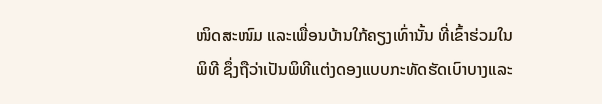ໜິດສະໜົມ ແລະເພື່ອນບ້ານໃກ້ຄຽງເທົ່ານັ້ນ ທີ່ເຂົ້າຮ່ວມໃນພິທີ ຊຶ່ງຖືວ່າເປັນພິທີແຕ່ງດອງແບບກະທັດຮັດເບົາບາງແລະ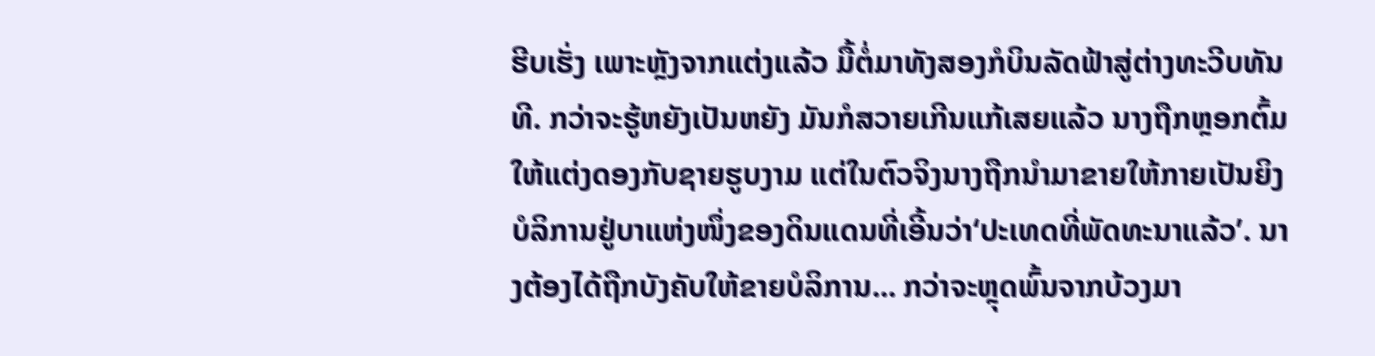ຮີບເຮັ່ງ ເພາະຫຼັງຈາກແຕ່ງແລ້ວ ມື້ຕໍ່ມາທັງສອງກໍບິນລັດຟ້າສູ່ຕ່າງທະວີບທັນທີ. ກວ່າຈະຮູ້ຫຍັງເປັນຫຍັງ ມັນກໍສວາຍເກີນແກ້ເສຍແລ້ວ ນາງຖືກຫຼອກຕົ້ມໃຫ້ແຕ່ງດອງກັບຊາຍຮູບງາມ ແຕ່ໃນຕົວຈິງນາງຖືກນຳມາຂາຍໃຫ້ກາຍເປັນຍິງບໍລິການຢູ່ບາແຫ່ງໜຶ່ງຂອງດິນແດນທີ່ເອີ້ນວ່າ‘ປະເທດທີ່ພັດທະນາແລ້ວ’. ນາງຕ້ອງໄດ້ຖືກບັງຄັບໃຫ້ຂາຍບໍລິການ... ກວ່າຈະຫຼຸດພົ້ນຈາກບ້ວງມາ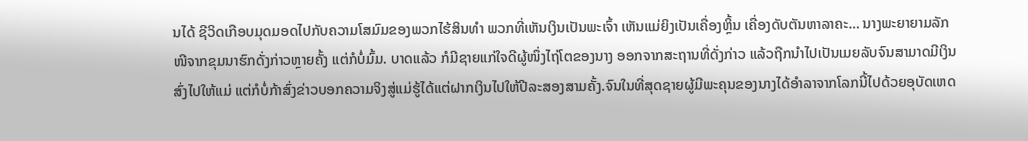ນໄດ້ ຊີວິດເກືອບມຸດມອດໄປກັບຄວາມໂສມົມຂອງພວກໄຮ້ສິນທຳ ພວກທີ່ເຫັນເງິນເປັນພະເຈົ້າ ເຫັນແມ່ຍິງເປັນເຄື່ອງຫຼິ້ນ ເຄື່ອງດັບຕັນຫາລາຄະ… ນາງພະຍາຍາມລັກໜີຈາກຂຸມນາຮົກດັ່ງກ່າວຫຼາຍຄັ້ງ ແຕ່ກໍບໍ່ມົ້ມ. ບາດແລ້ວ ກໍມີຊາຍແກ່ໃຈດີຜູ້ໜຶ່ງໄຖ່ໂຕຂອງນາງ ອອກຈາກສະຖານທີ່ດັ່ງກ່າວ ແລ້ວຖືກນຳໄປເປັນເມຍລັບຈົນສາມາດມີເງິນສົ່ງໄປໃຫ້ແມ່ ແຕ່ກໍບໍ່ກ້າສົ່ງຂ່າວບອກຄວາມຈິງສູ່ແມ່ຮູ້ໄດ້ແຕ່ຝາກເງິນໄປໃຫ້ປີລະສອງສາມຄັ້ງ.ຈົນໃນທີ່ສຸດຊາຍຜູ້ມີພະຄຸນຂອງນາງໄດ້ອຳລາຈາກໂລກນີ້ໄປດ້ວຍອຸບັດເຫດ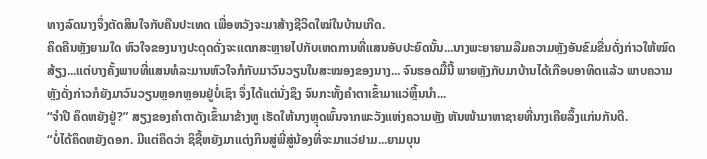ທາງລົດນາງຈຶ່ງຕັດສິນໃຈກັບຄືນປະເທດ ເພື່ອຫວັງຈະມາສ້າງຊີວິດໃໝ່ໃນບ້ານເກີດ.
ຄຶດຄືນຫຼັງຍາມໃດ ຫົວໃຈຂອງນາງປະດຸດດັ່ງຈະແຕກສະຫຼາຍໄປກັບເຫດການທີ່ແສນອັບປະຍົດນັ້ນ...ນາງພະຍາຍາມລືມຄວາມຫຼັງອັນຂົມຂື່ນດັ່ງກ່າວໃຫ້ໝົດສ້ຽງ...ແຕ່ບາງຄັ້ງພາບທີ່ແສນທໍລະມານຫົວໃຈກໍກັບມາວົນວຽນໃນສະໝອງຂອງນາງ... ຈົນຮອດມື້ນີ້ ພາຍຫຼັງກັບມາບ້ານໄດ້ເກືອບອາທິດແລ້ວ ພາບຄວາມຫຼັງດັ່ງກ່າວກໍຍັງມາວົນວຽນຫຼອກຫຼອນຢູ່ບໍ່ເຊົາ ຈຶ່ງໄດ້ແຕ່ນັ່ງຊຶງ ຈົນກະທັ້ງຄຳຕາເຂົ້າມາແວ່ຫຼິ້ນນຳ...
“ຈຳປີ ຄຶດຫຍັງຢູ່?” ສຽງຂອງຄຳຕາດັງເຂົ້າມາຂ້າງຫູ ເຮັດໃຫ້ນາງຫຼຸດພົ້ນຈາກພະວັງແຫ່ງຄວາມຫຼັງ ຫັນໜ້າມາຫາຊາຍທີ່ນາງເຄີຍລຶ້ງແກ່ນກັນດີ.
“ບໍ່ໄດ້ຄຶດຫຍັງດອກ. ມີແຕ່ຄຶດວ່າ ຊິຊື້ຫຍັງມາແຕ່ງກິນສູ່ພີ່ສູ່ນ້ອງທີ່ຈະມາແວ່ຢາມ...ຍາມບຸນ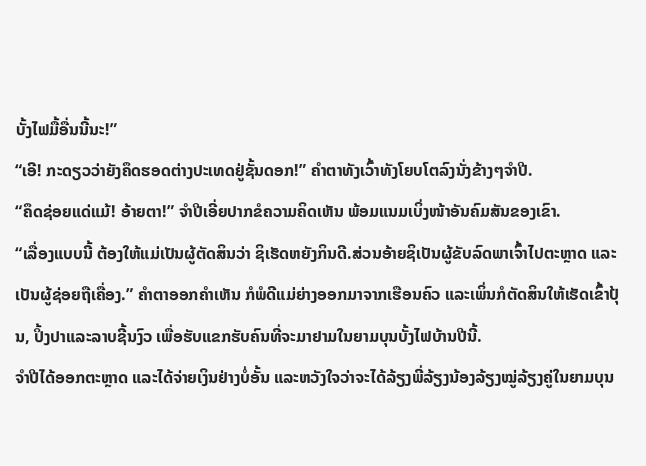ບັ້ງໄຟມື້ອື່ນນີ້ນະ!”
“ເອີ! ກະດຽວວ່າຍັງຄຶດຮອດຕ່າງປະເທດຢູ່ຊັ້ນດອກ!” ຄຳຕາທັງເວົ້າທັງໂຍບໂຕລົງນັ່ງຂ້າງໆຈຳປີ.
“ຄຶດຊ່ອຍແດ່ແມ້! ອ້າຍຕາ!” ຈໍາປີເອີ່ຍປາກຂໍຄວາມຄິດເຫັນ ພ້ອມແນມເບິ່ງໜ້າອັນຄົມສັນຂອງເຂົາ.
“ເລື່ອງແບບນີ້ ຕ້ອງໃຫ້ແມ່ເປັນຜູ້ຕັດສິນວ່າ ຊິເຮັດຫຍັງກິນດີ.ສ່ວນອ້າຍຊິເປັນຜູ້ຂັບລົດພາເຈົ້າໄປຕະຫຼາດ ແລະເປັນຜູ້ຊ່ອຍຖືເຄື່ອງ.” ຄຳຕາອອກຄຳເຫັນ ກໍພໍດີແມ່ຍ່າງອອກມາຈາກເຮືອນຄົວ ແລະເພິ່ນກໍຕັດສິນໃຫ້ເຮັດເຂົ້າປຸ້ນ, ປິ້ງປາແລະລາບຊີ້ນງົວ ເພື່ອຮັບແຂກຮັບຄົນທີ່ຈະມາຢາມໃນຍາມບຸນບັ້ງໄຟບ້ານປີນີ້.
ຈໍາປີໄດ້ອອກຕະຫຼາດ ແລະໄດ້ຈ່າຍເງິນຢ່າງບໍ່ອັ້ນ ແລະຫວັງໃຈວ່າຈະໄດ້ລ້ຽງພີ່ລ້ຽງນ້ອງລ້ຽງໝູ່ລ້ຽງຄູ່ໃນຍາມບຸນ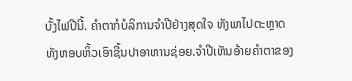ບັ້ງໄຟປີນີ້. ຄຳຕາກໍບໍລິການຈໍາປີຢ່າງສຸດໃຈ ທັງພາໄປຕະຫຼາດ ທັງຫອບຫິ້ວເອົາຊີ້ນປາອາຫານຊ່ອຍ.ຈໍາປີເຫັນອ້າຍຄຳຕາຂອງ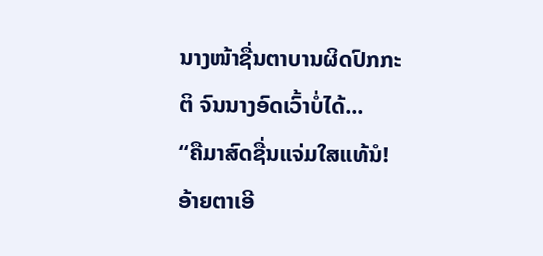ນາງໜ້າຊື່ນຕາບານຜິດປົກກະຕິ ຈົນນາງອົດເວົ້າບໍ່ໄດ້...
“ຄືມາສົດຊື່ນແຈ່ມໃສແທ້ນໍ! ອ້າຍຕາເອີ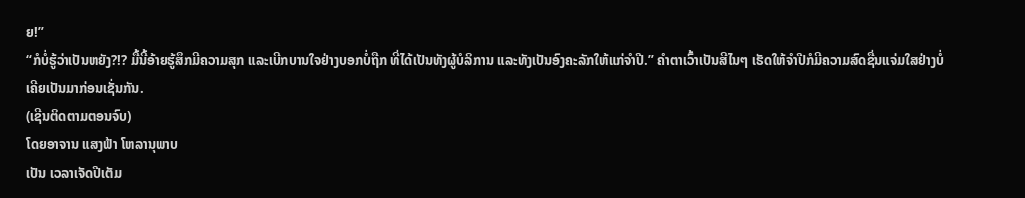ຍ!”
“ກໍບໍ່ຮູ້ວ່າເປັນຫຍັງ?!? ມື້ນີ້ອ້າຍຮູ້ສຶກມີຄວາມສຸກ ແລະເບີກບານໃຈຢ່າງບອກບໍ່ຖືກ ທີ່ໄດ້ເປັນທັງຜູ້ບໍລິການ ແລະທັງເປັນອົງຄະລັກໃຫ້ແກ່ຈໍາປີ.” ຄຳຕາເວົ້າເປັນສີໄນໆ ເຮັດໃຫ້ຈໍາປີກໍມີຄວາມສົດຊື່ນແຈ່ມໃສຢ່າງບໍ່ເຄີຍເປັນມາກ່ອນເຊັ່ນກັນ.
(ເຊີນຕິດຕາມຕອນຈົບ)
ໂດຍອາຈານ ແສງຟ້າ ໂຫລານຸພາບ
ເປັນ ເວລາເຈັດປີເຕັມ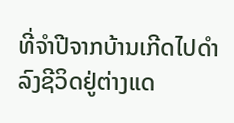ທີ່ຈຳປີຈາກບ້ານເກີດໄປດຳລົງຊີວິດຢູ່ຕ່າງແດ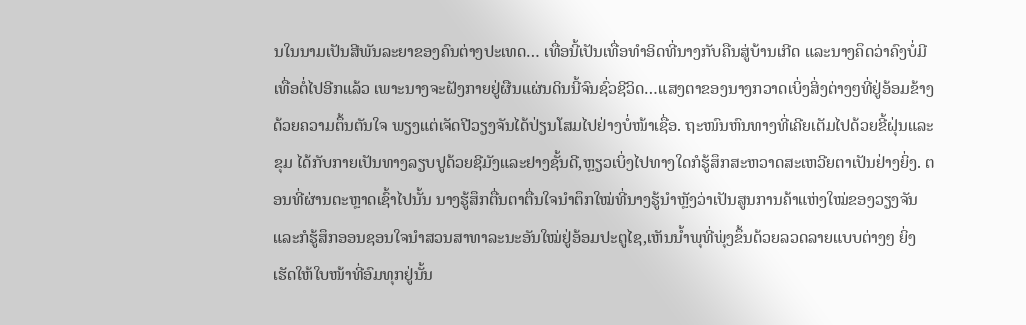ນໃນນາມເປັນສີພັນລະຍາຂອງຄົນຕ່າງປະເທດ… ເທື່ອນີ້ເປັນເທື່ອທຳອິດທີ່ນາງກັບຄືນສູ່ບ້ານເກີດ ແລະນາງຄຶດວ່າຄົງບໍ່ມີເທື່ອຕໍ່ໄປອີກແລ້ວ ເພາະນາງຈະຝັງກາຍຢູ່ຜືນແຜ່ນດິນນີ້ຈົນຊົ່ວຊີວິດ…ແສງຕາຂອງນາງກວາດເບິ່ງສິ່ງຕ່າງໆທີ່ຢູ່ອ້ອມຂ້າງດ້ວຍຄວາມຕຶ້ນຕັນໃຈ ພຽງແຕ່ເຈັດປີວຽງຈັນໄດ້ປ່ຽນໂສມໄປຢ່າງບໍ່ໜ້າເຊື່ອ. ຖະໜົນຫົນທາງທີ່ເຄີຍເຕັມໄປດ້ວຍຂີ້ຝຸ່ນແລະຂຸມ ໄດ້ກັບກາຍເປັນທາງລຽບປູດ້ວຍຊີມັງແລະຢາງຊັ້ນດີ,ຫຼຽວເບິ່ງໄປທາງໃດກໍຮູ້ສຶກສະຫວາດສະເຫວີຍຕາເປັນຢ່າງຍິ່ງ. ຕອນທີ່ຜ່ານຕະຫຼາດເຊົ້າໄປນັ້ນ ນາງຮູ້ສຶກຕື່ນຕາຕື່ນໃຈນຳຕຶກໃໝ່ທີ່ນາງຮູ້ນຳຫຼັງວ່າເປັນສູນການຄ້າແຫ່ງໃໝ່ຂອງວຽງຈັນ ແລະກໍຮູ້ສຶກອອນຊອນໃຈນຳສວນສາທາລະນະອັນໃໝ່ຢູ່ອ້ອມປະຕູໄຊ,ເຫັນນໍ້າພຸທີ່ພຸ່ງຂຶ້ນດ້ວຍລວດລາຍແບບຕ່າງໆ ຍິ່ງເຮັດໃຫ້ໃບໜ້າທີ່ອົມທຸກຢູ່ນັ້ນ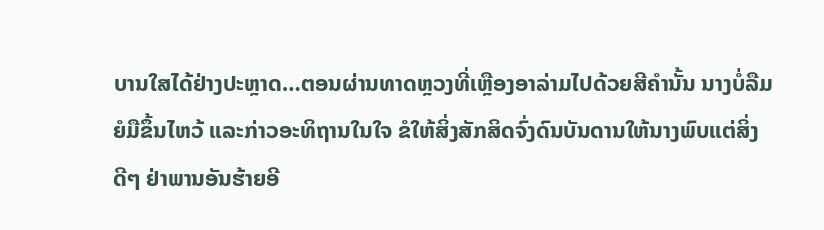ບານໃສໄດ້ຢ່າງປະຫຼາດ…ຕອນຜ່ານທາດຫຼວງທີ່ເຫຼືອງອາລ່າມໄປດ້ວຍສີຄຳນັ້ນ ນາງບໍ່ລືມຍໍມືຂຶ້ນໄຫວ້ ແລະກ່າວອະທິຖານໃນໃຈ ຂໍໃຫ້ສິ່ງສັກສິດຈົ່ງດົນບັນດານໃຫ້ນາງພົບແຕ່ສິ່ງດີໆ ຢ່າພານອັນຮ້າຍອີ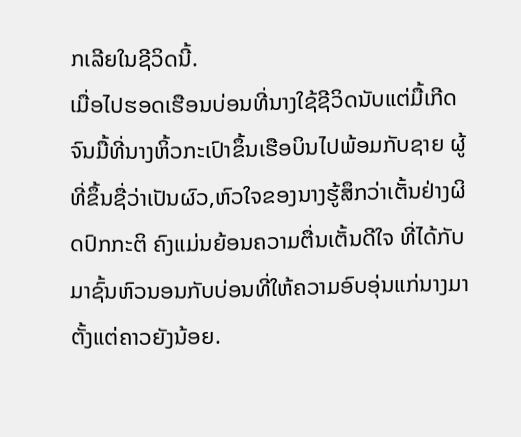ກເລີຍໃນຊີວິດນີ້.
ເມື່ອໄປຮອດເຮືອນບ່ອນທີ່ນາງໃຊ້ຊີວິດນັບແຕ່ມື້ເກີດ ຈົນມື້ທີ່ນາງຫິ້ວກະເປົາຂຶ້ນເຮືອບິນໄປພ້ອມກັບຊາຍ ຜູ້ທີ່ຂຶ້ນຊື່ວ່າເປັນຜົວ,ຫົວໃຈຂອງນາງຮູ້ສຶກວ່າເຕັ້ນຢ່າງຜິດປົກກະຕິ ຄົງແມ່ນຍ້ອນຄວາມຕື່ນເຕັ້ນດີໃຈ ທີ່ໄດ້ກັບມາຊົ້ນຫົວນອນກັບບ່ອນທີ່ໃຫ້ຄວາມອົບອຸ່ນແກ່ນາງມາຕັ້ງແຕ່ຄາວຍັງນ້ອຍ.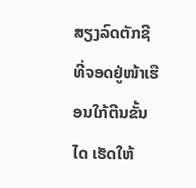ສຽງລົດຕັກຊີທີ່ຈອດຢູ່ໜ້າເຮືອນໃກ້ຕີນຂັ້ນໄດ ເຮັດໃຫ້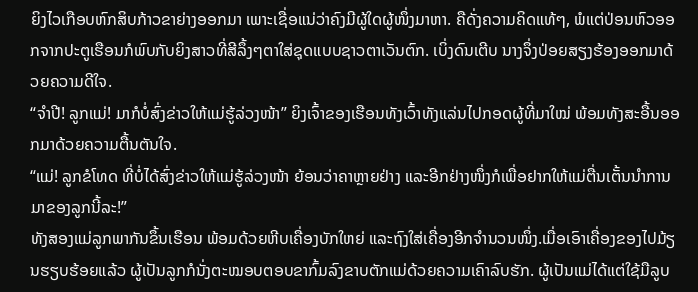ຍິງໄວເກືອບຫົກສິບກ້າວຂາຍ່າງອອກມາ ເພາະເຊື່ອແນ່ວ່າຄົງມີຜູ້ໃດຜູ້ໜຶ່ງມາຫາ. ຄືດັ່ງຄວາມຄິດແທ້ໆ, ພໍແຕ່ປ່ອນຫົວອອກຈາກປະຕູເຮືອນກໍພົບກັບຍິງສາວທີ່ສີລຶ້ງໆຕາໃສ່ຊຸດແບບຊາວຕາເວັນຕົກ. ເບິ່ງດົນເຕີບ ນາງຈຶ່ງປ່ອຍສຽງຮ້ອງອອກມາດ້ວຍຄວາມດີໃຈ.
“ຈຳປີ! ລູກແມ່! ມາກໍບໍ່ສົ່ງຂ່າວໃຫ້ແມ່ຮູ້ລ່ວງໜ້າ” ຍິງເຈົ້າຂອງເຮືອນທັງເວົ້າທັງແລ່ນໄປກອດຜູ້ທີ່ມາໃໝ່ ພ້ອມທັງສະອື້ນອອກມາດ້ວຍຄວາມຕື້ນຕັນໃຈ.
“ແມ່! ລູກຂໍໂທດ ທີ່ບໍ່ໄດ້ສົ່ງຂ່າວໃຫ້ແມ່ຮູ້ລ່ວງໜ້າ ຍ້ອນວ່າຄາຫຼາຍຢ່າງ ແລະອີກຢ່າງໜຶ່ງກໍເພື່ອຢາກໃຫ້ແມ່ຕື່ນເຕັ້ນນຳການມາຂອງລູກນີ້ລະ!”
ທັງສອງແມ່ລູກພາກັນຂຶ້ນເຮືອນ ພ້ອມດ້ວຍຫີບເຄື່ອງບັກໃຫຍ່ ແລະຖົງໃສ່ເຄື່ອງອີກຈຳນວນໜຶ່ງ.ເມື່ອເອົາເຄື່ອງຂອງໄປມ້ຽນຮຽບຮ້ອຍແລ້ວ ຜູ້ເປັນລູກກໍນັ່ງຕະໝອບຕອບຂາກົ້ມລົງຂາບຕັກແມ່ດ້ວຍຄວາມເຄົາລົບຮັກ. ຜູ້ເປັນແມ່ໄດ້ແຕ່ໃຊ້ມືລູບ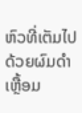ຫົວທີ່ເຕັມໄປດ້ວຍຜົມດຳເຫຼື້ອມ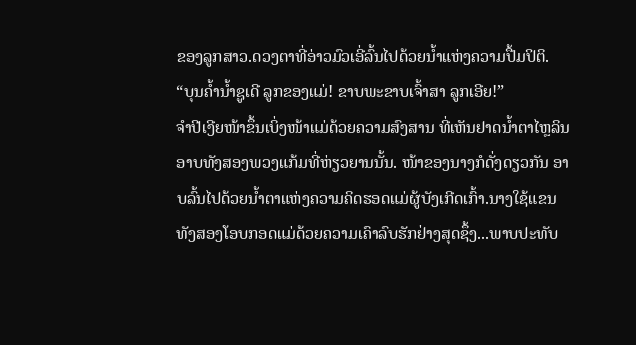ຂອງລູກສາວ.ດວງຕາທີ່ອ່າວມົວເອີ່ລົ້ນໄປດ້ວຍນໍ້າແຫ່ງຄວາມປື້ມປິຕິ.
“ບຸນຄໍ້ານໍ້າຊູເດີ ລູກຂອງແມ່! ຂາບພະຂາບເຈົ້າສາ ລູກເອີຍ!”
ຈໍາປີເງີຍໜ້າຂຶ້ນເບິ່ງໜ້າແມ່ດ້ວຍຄວາມສົງສານ ທີ່ເຫັນຢາດນໍ້າຕາໄຫຼລິນອາບທັງສອງພວງແກ້ມທີ່ຫ່ຽວຍານນັ້ນ. ໜ້າຂອງນາງກໍດັ່ງດຽວກັນ ອາບລົ້ນໄປດ້ວຍນໍ້າຕາແຫ່ງຄວາມຄິດຮອດແມ່ຜູ້ບັງເກີດເກົ້າ.ນາງໃຊ້ແຂນທັງສອງໂອບກອດແມ່ດ້ວຍຄວາມເຄົາລົບຮັກຢ່າງສຸດຊຶ້ງ...ພາບປະທັບ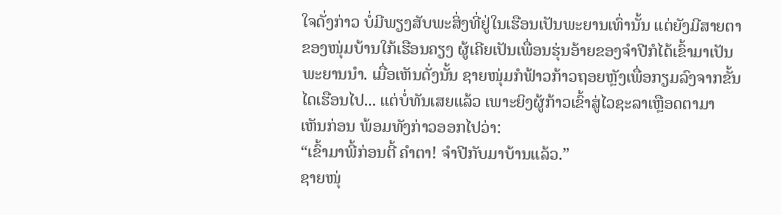ໃຈດັ່ງກ່າວ ບໍ່ມີພຽງສັບພະສິ່ງທີ່ຢູ່ໃນເຮືອນເປັນພະຍານເທົ່ານັ້ນ ແຕ່ຍັງມີສາຍຕາຂອງໜຸ່ມບ້ານໃກ້ເຮືອນຄຽງ ຜູ້ເຄີຍເປັນເພື່ອນຮຸ່ນອ້າຍຂອງຈຳປີກໍໄດ້ເຂົ້າມາເປັນພະຍານນຳ. ເມື່ອເຫັນດັ່ງນັ້ນ ຊາຍໜຸ່ມກໍຟ້າວກ້າວຖອຍຫຼັງເພື່ອກຽມລົງຈາກຂັ້ນໄດເຮືອນໄປ... ແຕ່ບໍ່ທັນເສຍແລ້ວ ເພາະຍິງຜູ້ກ້າວເຂົ້າສູ່ໄວຊະລາເຫຼືອດຕາມາເຫັນກ່ອນ ພ້ອມທັງກ່າວອອກໄປວ່າ:
“ເຂົ້າມາພີ້ກ່ອນຕີ້ ຄຳຕາ! ຈໍາປີກັບມາບ້ານແລ້ວ.”
ຊາຍໜຸ່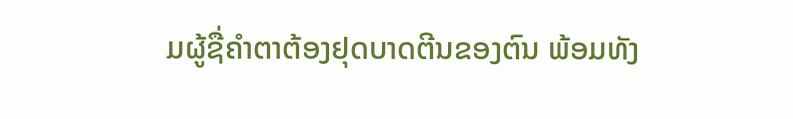ມຜູ້ຊື່ຄຳຕາຕ້ອງຢຸດບາດຕີນຂອງຕົນ ພ້ອມທັງ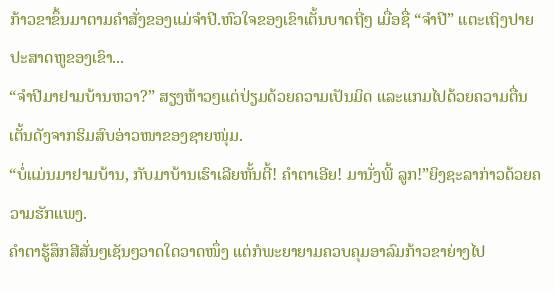ກ້າວຂາຂຶ້ນມາຕາມຄຳສັ່ງຂອງແມ່ຈໍາປີ.ຫົວໃຈຂອງເຂົາເຕັ້ນບາດຖີ່ໆ ເມື່ອຊື່ “ຈໍາປີ” ແຕະເຖິງປາຍປະສາດຫູຂອງເຂົາ...
“ຈໍາປີມາຢາມບ້ານຫວາ?” ສຽງຫ້າວໆແຕ່ປ່ຽມດ້ວຍຄວາມເປັນມິດ ແລະແກມໄປດ້ວຍຄວາມຕື່ນເຕັ້ນດັງຈາກຮິມສົບອ່າວໜາຂອງຊາຍໜຸ່ມ.
“ບໍ່ແມ່ນມາຢາມບ້ານ, ກັບມາບ້ານເຮົາເລີຍຫັ້ນຕີ້! ຄຳຕາເອີຍ! ມານັ່ງພີ້ ລູກ!”ຍິງຊະລາກ່າວດ້ວຍຄວາມຮັກແພງ.
ຄຳຕາຮູ້ສຶກສີສັ່ນໆເຊັນໆວາດໃດວາດໜຶ່ງ ແຕ່ກໍພະຍາຍາມຄວບຄຸມອາລົມກ້າວຂາຍ່າງໄປ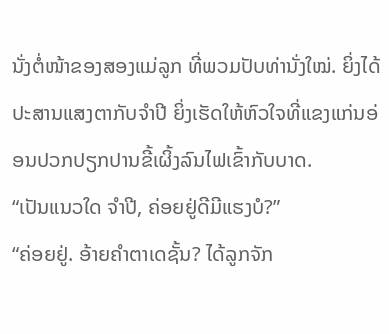ນັ່ງຕໍ່ໜ້າຂອງສອງແມ່ລູກ ທີ່ພວມປັບທ່ານັ່ງໃໝ່. ຍິ່ງໄດ້ປະສານແສງຕາກັບຈຳປີ ຍິ່ງເຮັດໃຫ້ຫົວໃຈທີ່ແຂງແກ່ນອ່ອນປວກປຽກປານຂີ້ເຜິ້ງລົນໄຟເຂົ້າກັບບາດ.
“ເປັນແນວໃດ ຈໍາປີ, ຄ່ອຍຢູ່ດີມີແຮງບໍ?”
“ຄ່ອຍຢູ່. ອ້າຍຄຳຕາເດຊັ້ນ? ໄດ້ລູກຈັກ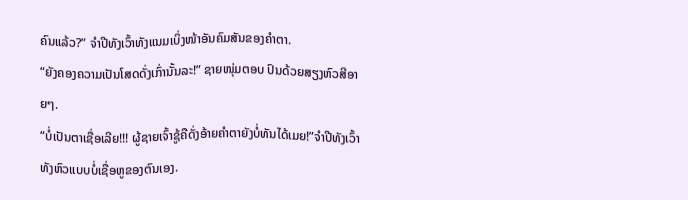ຄົນແລ້ວ?” ຈໍາປີທັງເວົ້າທັງແນມເບິ່ງໜ້າອັນຄົມສັນຂອງຄຳຕາ.
“ຍັງຄອງຄວາມເປັນໂສດດັ່ງເກົ່ານັ້ນລະ!” ຊາຍໜຸ່ມຕອບ ປົນດ້ວຍສຽງຫົວສີອາຍໆ.
“ບໍ່ເປັນຕາເຊື່ອເລີຍ!!! ຜູ້ຊາຍເຈົ້າຊູ້ຄືດັ່ງອ້າຍຄຳຕາຍັງບໍ່ທັນໄດ້ເມຍ!”ຈຳປີທັງເວົ້າທັງຫົວແບບບໍ່ເຊື່ອຫູຂອງຕົນເອງ.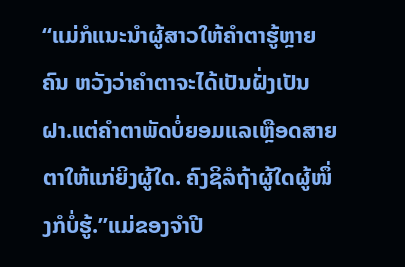“ແມ່ກໍແນະນຳຜູ້ສາວໃຫ້ຄຳຕາຮູ້ຫຼາຍຄົນ ຫວັງວ່າຄຳຕາຈະໄດ້ເປັນຝັ່ງເປັນຝາ.ແຕ່ຄຳຕາພັດບໍ່ຍອມແລເຫຼືອດສາຍຕາໃຫ້ແກ່ຍິງຜູ້ໃດ. ຄົງຊິລໍຖ້າຜູ້ໃດຜູ້ໜຶ່ງກໍບໍ່ຮູ້.”ແມ່ຂອງຈໍາປີ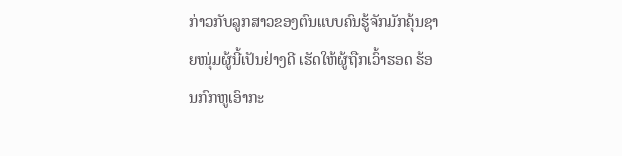ກ່າວກັບລູກສາວຂອງຕົນແບບຄົນຮູ້ຈັກມັກຄຸ້ນຊາຍໜຸ່ມຜູ້ນີ້ເປັນຢ່າງດີ ເຮັດໃຫ້ຜູ້ຖືກເວົ້າຮອດ ຮ້ອນກົກຫູເອົາກະ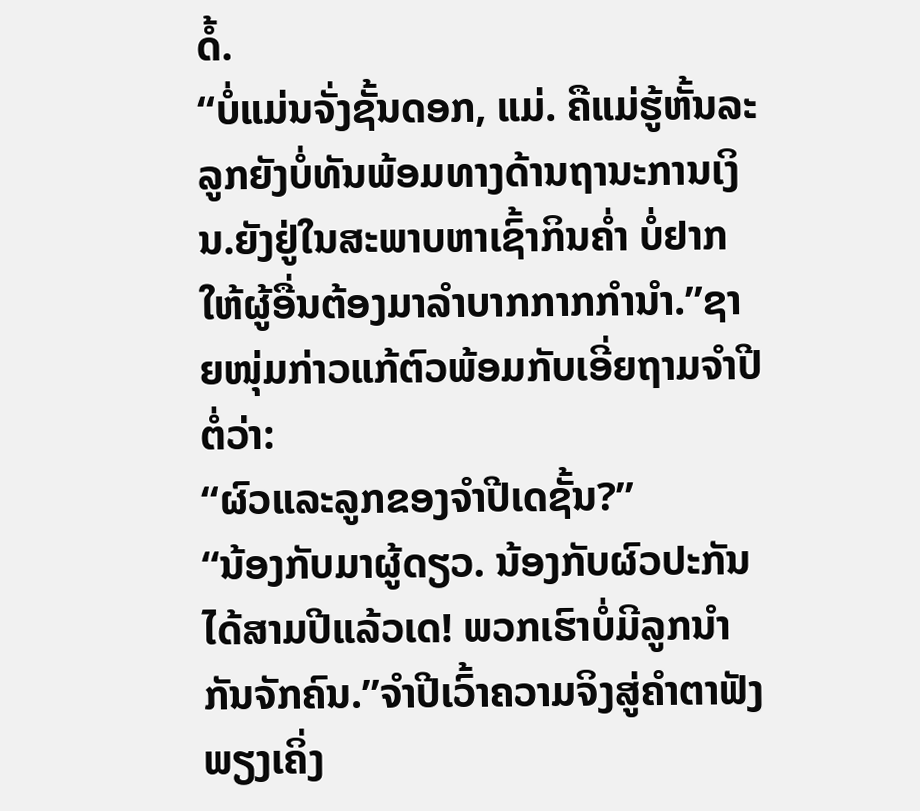ດໍ້.
“ບໍ່ແມ່ນຈັ່ງຊັ້ນດອກ, ແມ່. ຄືແມ່ຮູ້ຫັ້ນລະ ລູກຍັງບໍ່ທັນພ້ອມທາງດ້ານຖານະການເງິນ.ຍັງຢູ່ໃນສະພາບຫາເຊົ້າກິນຄໍ່າ ບໍ່ຢາກໃຫ້ຜູ້ອື່ນຕ້ອງມາລຳບາກກາກກຳນຳ.”ຊາຍໜຸ່ມກ່າວແກ້ຕົວພ້ອມກັບເອີ່ຍຖາມຈໍາປີຕໍ່ວ່າ:
“ຜົວແລະລູກຂອງຈໍາປີເດຊັ້ນ?”
“ນ້ອງກັບມາຜູ້ດຽວ. ນ້ອງກັບຜົວປະກັນໄດ້ສາມປີແລ້ວເດ! ພວກເຮົາບໍ່ມີລູກນຳກັນຈັກຄົນ.”ຈໍາປີເວົ້າຄວາມຈິງສູ່ຄຳຕາຟັງພຽງເຄິ່ງ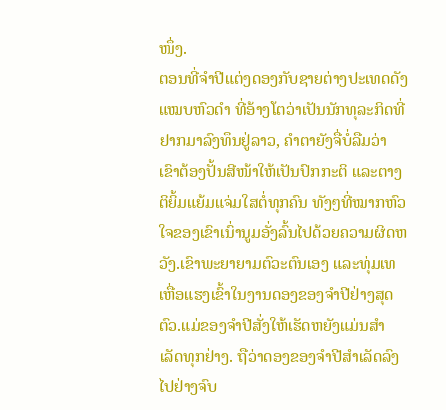ໜຶ່ງ.
ຕອນທີ່ຈໍາປີແຕ່ງດອງກັບຊາຍຕ່າງປະເທດດັງແໝບຫົວດຳ ທີ່ອ້າງໂຕວ່າເປັນນັກທຸລະກິດທີ່ຢາກມາລົງທຶນຢູ່ລາວ, ຄຳຕາຍັງຈື່ບໍ່ລືມວ່າ ເຂົາຕ້ອງປັ້ນສີໜ້າໃຫ້ເປັນປົກກະຕິ ແລະຕາງຕິຍິ້ມແຍ້ມແຈ່ມໃສຕໍ່ທຸກຄົນ ທັງໆທີ່ໝາກຫົວໃຈຂອງເຂົາເນົ່ານູມອັ່ງລົ້ນໄປດ້ວຍຄວາມຜິດຫວັງ.ເຂົາພະຍາຍາມຕົວະຕົນເອງ ແລະທຸ່ມເທເຫື່ອແຮງເຂົ້າໃນງານດອງຂອງຈຳປີຢ່າງສຸດຕົວ.ແມ່ຂອງຈໍາປີສັ່ງໃຫ້ເຮັດຫຍັງແມ່ນສຳເລັດທຸກຢ່າງ. ຖືວ່າດອງຂອງຈຳປີສຳເລັດລົງໄປຢ່າງຈົບ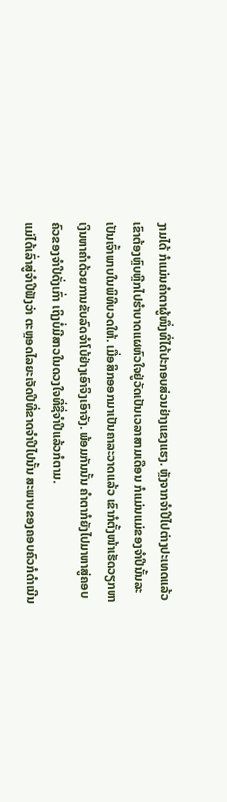ງາມໄດ້ ກໍແມ່ນຄຳຕາຜູ້ໜຶ່ງທີ່ໄດ້ປະກອບສ່ວນຢ່າງແຂງແຮງ. ຫຼັງຈາກຈຳປີໄປຕ່າງປະເທດແລ້ວ ເຂົາຕ້ອງຫຼົບຫຼີກໄປຮຳບາດແຜຫົວໃຈຢູ່ວັດເປັນເວລາສາມເດືອນ ກໍແມ່ນແມ່ຂອງຈຳປີນັ້ນລະເປັນເຈົ້າພາບໃນພິທີບວດໃຫ້. ເມື່ອສິກອອກມາເປັນຄາລະວາດແລ້ວ ເຂົາກໍຕັ້ງໜ້າເຮັດວຽກຫາເງິນຫາຄຳດ້ວຍການຂັບລົດຈຳໂບ້ຢ່າງເອົາຈິງເອົາຈັງ. ພ້ອມກັນນັ້ນ ຄຳຕາກໍຍັງໄປມາຫາສູ່ຄອບຄົວຂອງຈຳປີດັ່ງເກົ່າ ເຖິງບໍ່ມີສາວໃນດວງໃຈທີ່ຊື່ຈໍາປີແລ້ວກໍຕາມ.
ແມ່ໄດ້ເລົ່າສູ່ຈໍາປີຟັງວ່າ ຕະຫຼອດໄລຍະເຈັດປີທີ່ຂາດຈຳປີໄປນັ້ນ ສະພາບຂອງຄອບຄົວກໍດຳເນີນ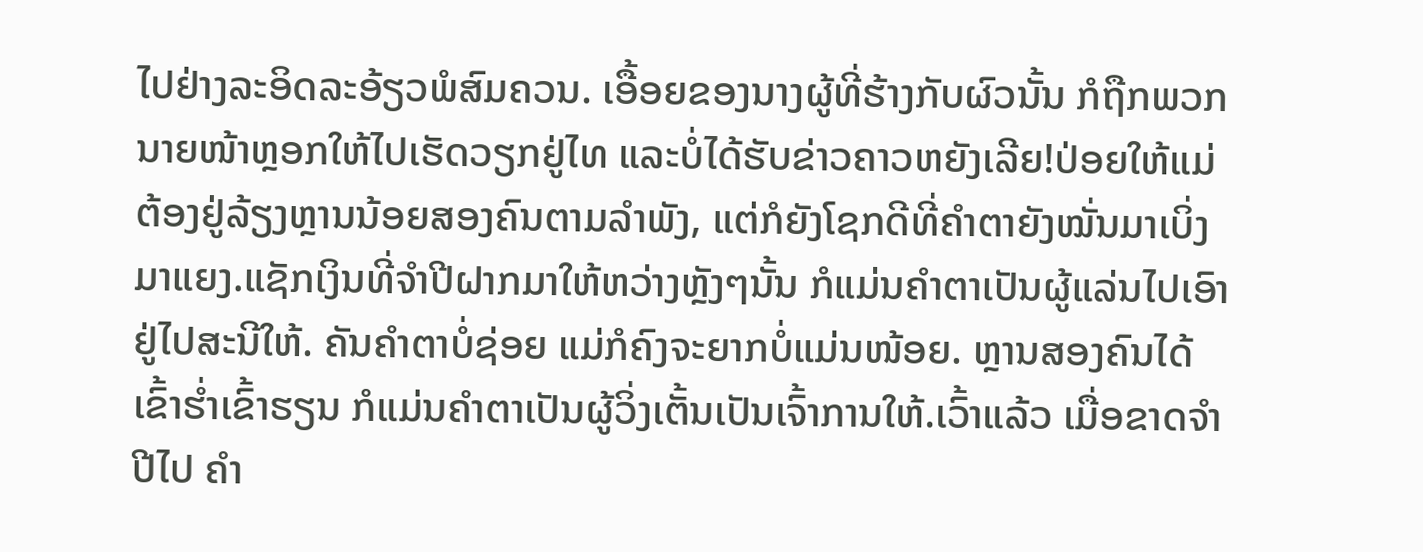ໄປຢ່າງລະອິດລະອ້ຽວພໍສົມຄວນ. ເອື້ອຍຂອງນາງຜູ້ທີ່ຮ້າງກັບຜົວນັ້ນ ກໍຖືກພວກນາຍໜ້າຫຼອກໃຫ້ໄປເຮັດວຽກຢູ່ໄທ ແລະບໍ່ໄດ້ຮັບຂ່າວຄາວຫຍັງເລີຍ!ປ່ອຍໃຫ້ແມ່ຕ້ອງຢູ່ລ້ຽງຫຼານນ້ອຍສອງຄົນຕາມລຳພັງ, ແຕ່ກໍຍັງໂຊກດີທີ່ຄຳຕາຍັງໝັ່ນມາເບິ່ງມາແຍງ.ແຊັກເງິນທີ່ຈໍາປີຝາກມາໃຫ້ຫວ່າງຫຼັງໆນັ້ນ ກໍແມ່ນຄຳຕາເປັນຜູ້ແລ່ນໄປເອົາຢູ່ໄປສະນີໃຫ້. ຄັນຄຳຕາບໍ່ຊ່ອຍ ແມ່ກໍຄົງຈະຍາກບໍ່ແມ່ນໜ້ອຍ. ຫຼານສອງຄົນໄດ້ເຂົ້າຮໍ່າເຂົ້າຮຽນ ກໍແມ່ນຄຳຕາເປັນຜູ້ວິ່ງເຕັ້ນເປັນເຈົ້າການໃຫ້.ເວົ້າແລ້ວ ເມື່ອຂາດຈໍາປີໄປ ຄຳ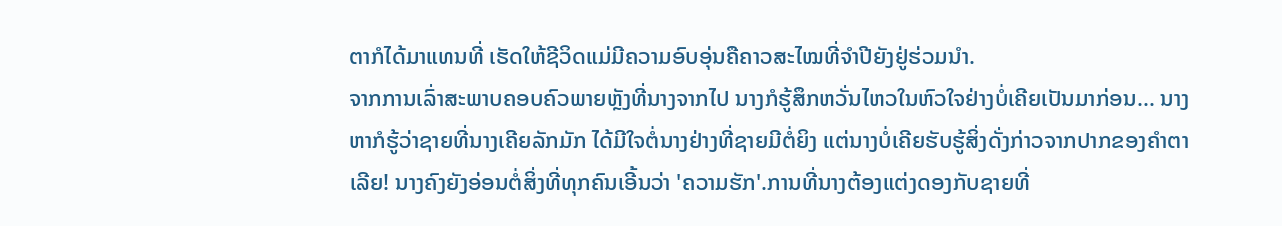ຕາກໍໄດ້ມາແທນທີ່ ເຮັດໃຫ້ຊີວິດແມ່ມີຄວາມອົບອຸ່ນຄືຄາວສະໄໝທີ່ຈໍາປີຍັງຢູ່ຮ່ວມນຳ.
ຈາກການເລົ່າສະພາບຄອບຄົວພາຍຫຼັງທີ່ນາງຈາກໄປ ນາງກໍຮູ້ສຶກຫວັ່ນໄຫວໃນຫົວໃຈຢ່າງບໍ່ເຄີຍເປັນມາກ່ອນ... ນາງຫາກໍຮູ້ວ່າຊາຍທີ່ນາງເຄີຍລັກມັກ ໄດ້ມີໃຈຕໍ່ນາງຢ່າງທີ່ຊາຍມີຕໍ່ຍິງ ແຕ່ນາງບໍ່ເຄີຍຮັບຮູ້ສິ່ງດັ່ງກ່າວຈາກປາກຂອງຄຳຕາເລີຍ! ນາງຄົງຍັງອ່ອນຕໍ່ສິ່ງທີ່ທຸກຄົນເອີ້ນວ່າ 'ຄວາມຮັກ'.ການທີ່ນາງຕ້ອງແຕ່ງດອງກັບຊາຍທີ່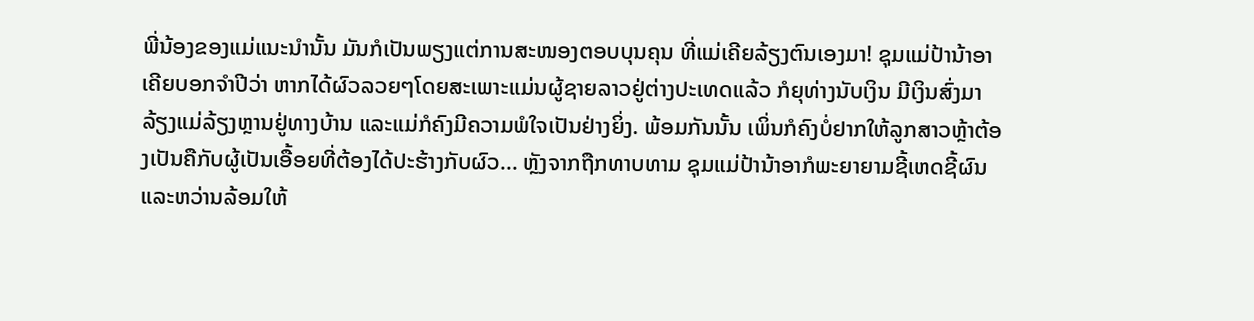ພີ່ນ້ອງຂອງແມ່ແນະນຳນັ້ນ ມັນກໍເປັນພຽງແຕ່ການສະໜອງຕອບບຸນຄຸນ ທີ່ແມ່ເຄີຍລ້ຽງຕົນເອງມາ! ຊຸມແມ່ປ້ານ້າອາເຄີຍບອກຈຳປີວ່າ ຫາກໄດ້ຜົວລວຍໆໂດຍສະເພາະແມ່ນຜູ້ຊາຍລາວຢູ່ຕ່າງປະເທດແລ້ວ ກໍຍຸທ່າງນັບເງິນ ມີເງິນສົ່ງມາລ້ຽງແມ່ລ້ຽງຫຼານຢູ່ທາງບ້ານ ແລະແມ່ກໍຄົງມີຄວາມພໍໃຈເປັນຢ່າງຍິ່ງ. ພ້ອມກັນນັ້ນ ເພິ່ນກໍຄົງບໍ່ຢາກໃຫ້ລູກສາວຫຼ້າຕ້ອງເປັນຄືກັບຜູ້ເປັນເອື້ອຍທີ່ຕ້ອງໄດ້ປະຮ້າງກັບຜົວ... ຫຼັງຈາກຖືກທາບທາມ ຊຸມແມ່ປ້ານ້າອາກໍພະຍາຍາມຊີ້ເຫດຊີ້ຜົນ ແລະຫວ່ານລ້ອມໃຫ້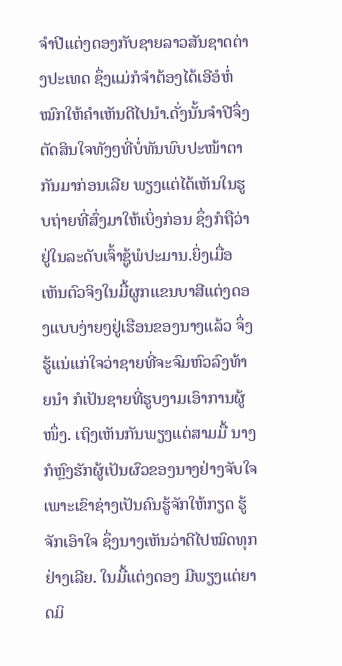ຈຳປີແຕ່ງດອງກັບຊາຍລາວສັນຊາດຕ່າງປະເທດ ຊຶ່ງແມ່ກໍຈໍາຕ້ອງໄດ້ເອີອໍຫໍ່ໝົກໃຫ້ຄຳເຫັນດີໄປນໍາ.ດັ່ງນັ້ນຈຳປີຈຶ່ງຕັດສິນໃຈທັງໆທີ່ບໍ່ທັນພົບປະໜ້າຕາກັນມາກ່ອນເລີຍ ພຽງແຕ່ໄດ້ເຫັນໃນຮູບຖ່າຍທີ່ສົ່ງມາໃຫ້ເບິ່ງກ່ອນ ຊຶ່ງກໍຖືວ່າຢູ່ໃນລະດັບເຈົ້າຊູ້ພໍປະມານ.ຍິ່ງເມື່ອເຫັນຕົວຈິງໃນມື້ຜູກແຂນບາສີແຕ່ງດອງແບບງ່າຍໆຢູ່ເຮືອນຂອງນາງແລ້ວ ຈຶ່ງຮູ້ແນ່ແກ່ໃຈວ່າຊາຍທີ່ຈະຈົມຫົວລົງທ້າຍນຳ ກໍເປັນຊາຍທີ່ຮູບງາມເອົາການຜູ້ໜຶ່ງ. ເຖິງເຫັນກັນພຽງແຕ່ສາມມື້ ນາງກໍຫຼົງຮັກຜູ້ເປັນຜົວຂອງນາງຢ່າງຈັບໃຈ ເພາະເຂົາຊ່າງເປັນຄົນຮູ້ຈັກໃຫ້ກຽດ ຮູ້ຈັກເອົາໃຈ ຊຶ່ງນາງເຫັນວ່າດີໄປໝົດທຸກຢ່າງເລີຍ. ໃນມື້ແຕ່ງດອງ ມີພຽງແຕ່ຍາດມິ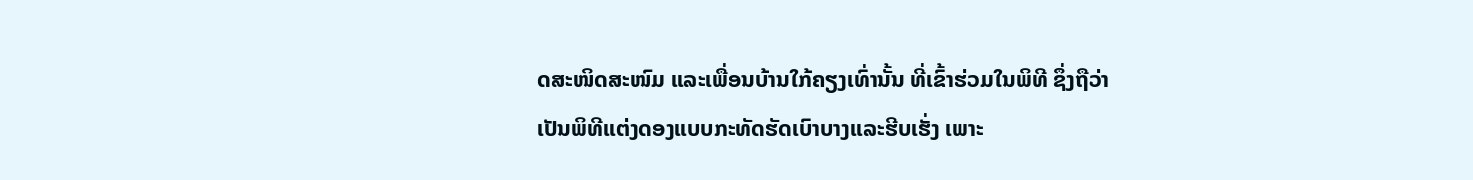ດສະໜິດສະໜົມ ແລະເພື່ອນບ້ານໃກ້ຄຽງເທົ່ານັ້ນ ທີ່ເຂົ້າຮ່ວມໃນພິທີ ຊຶ່ງຖືວ່າເປັນພິທີແຕ່ງດອງແບບກະທັດຮັດເບົາບາງແລະຮີບເຮັ່ງ ເພາະ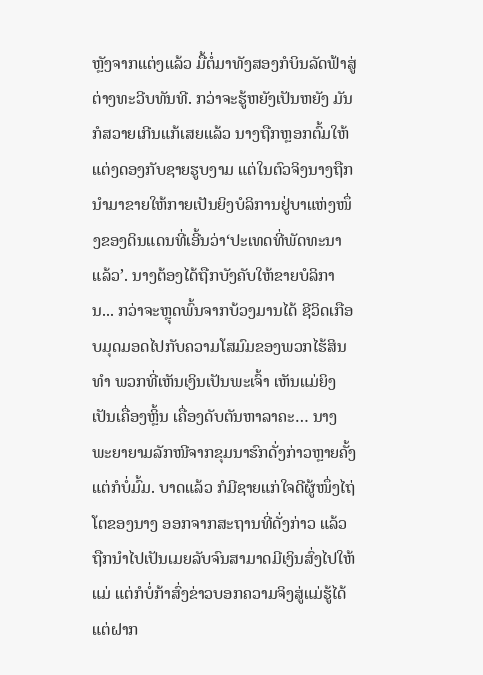ຫຼັງຈາກແຕ່ງແລ້ວ ມື້ຕໍ່ມາທັງສອງກໍບິນລັດຟ້າສູ່ຕ່າງທະວີບທັນທີ. ກວ່າຈະຮູ້ຫຍັງເປັນຫຍັງ ມັນກໍສວາຍເກີນແກ້ເສຍແລ້ວ ນາງຖືກຫຼອກຕົ້ມໃຫ້ແຕ່ງດອງກັບຊາຍຮູບງາມ ແຕ່ໃນຕົວຈິງນາງຖືກນຳມາຂາຍໃຫ້ກາຍເປັນຍິງບໍລິການຢູ່ບາແຫ່ງໜຶ່ງຂອງດິນແດນທີ່ເອີ້ນວ່າ‘ປະເທດທີ່ພັດທະນາແລ້ວ’. ນາງຕ້ອງໄດ້ຖືກບັງຄັບໃຫ້ຂາຍບໍລິການ... ກວ່າຈະຫຼຸດພົ້ນຈາກບ້ວງມານໄດ້ ຊີວິດເກືອບມຸດມອດໄປກັບຄວາມໂສມົມຂອງພວກໄຮ້ສິນທຳ ພວກທີ່ເຫັນເງິນເປັນພະເຈົ້າ ເຫັນແມ່ຍິງເປັນເຄື່ອງຫຼິ້ນ ເຄື່ອງດັບຕັນຫາລາຄະ… ນາງພະຍາຍາມລັກໜີຈາກຂຸມນາຮົກດັ່ງກ່າວຫຼາຍຄັ້ງ ແຕ່ກໍບໍ່ມົ້ມ. ບາດແລ້ວ ກໍມີຊາຍແກ່ໃຈດີຜູ້ໜຶ່ງໄຖ່ໂຕຂອງນາງ ອອກຈາກສະຖານທີ່ດັ່ງກ່າວ ແລ້ວຖືກນຳໄປເປັນເມຍລັບຈົນສາມາດມີເງິນສົ່ງໄປໃຫ້ແມ່ ແຕ່ກໍບໍ່ກ້າສົ່ງຂ່າວບອກຄວາມຈິງສູ່ແມ່ຮູ້ໄດ້ແຕ່ຝາກ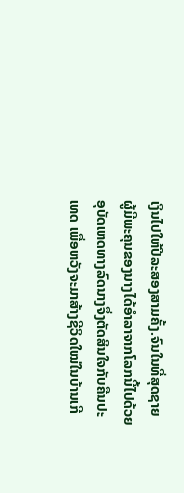ເງິນໄປໃຫ້ປີລະສອງສາມຄັ້ງ.ຈົນໃນທີ່ສຸດຊາຍຜູ້ມີພະຄຸນຂອງນາງໄດ້ອຳລາຈາກໂລກນີ້ໄປດ້ວຍອຸບັດເຫດທາງລົດນາງຈຶ່ງຕັດສິນໃຈກັບຄືນປະເທດ ເພື່ອຫວັງຈະມາສ້າງຊີວິດໃໝ່ໃນບ້ານເກີ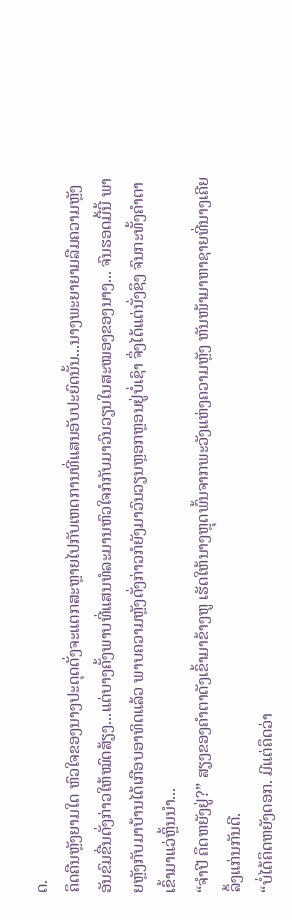ດ.
ຄຶດຄືນຫຼັງຍາມໃດ ຫົວໃຈຂອງນາງປະດຸດດັ່ງຈະແຕກສະຫຼາຍໄປກັບເຫດການທີ່ແສນອັບປະຍົດນັ້ນ...ນາງພະຍາຍາມລືມຄວາມຫຼັງອັນຂົມຂື່ນດັ່ງກ່າວໃຫ້ໝົດສ້ຽງ...ແຕ່ບາງຄັ້ງພາບທີ່ແສນທໍລະມານຫົວໃຈກໍກັບມາວົນວຽນໃນສະໝອງຂອງນາງ... ຈົນຮອດມື້ນີ້ ພາຍຫຼັງກັບມາບ້ານໄດ້ເກືອບອາທິດແລ້ວ ພາບຄວາມຫຼັງດັ່ງກ່າວກໍຍັງມາວົນວຽນຫຼອກຫຼອນຢູ່ບໍ່ເຊົາ ຈຶ່ງໄດ້ແຕ່ນັ່ງຊຶງ ຈົນກະທັ້ງຄຳຕາເຂົ້າມາແວ່ຫຼິ້ນນຳ...
“ຈຳປີ ຄຶດຫຍັງຢູ່?” ສຽງຂອງຄຳຕາດັງເຂົ້າມາຂ້າງຫູ ເຮັດໃຫ້ນາງຫຼຸດພົ້ນຈາກພະວັງແຫ່ງຄວາມຫຼັງ ຫັນໜ້າມາຫາຊາຍທີ່ນາງເຄີຍລຶ້ງແກ່ນກັນດີ.
“ບໍ່ໄດ້ຄຶດຫຍັງດອກ. ມີແຕ່ຄຶດວ່າ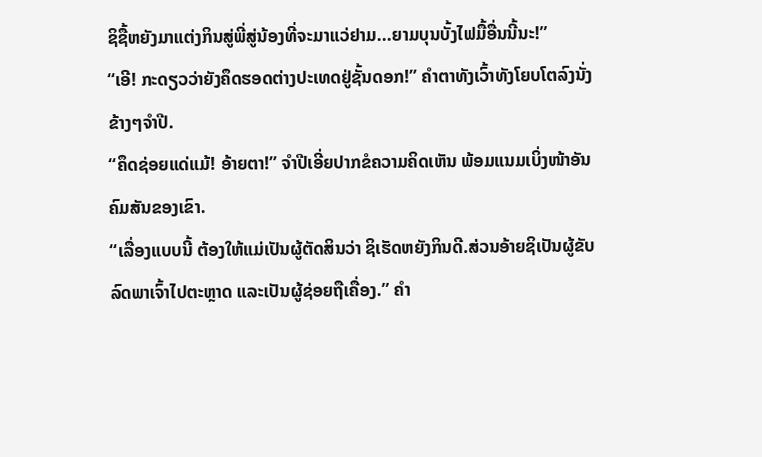ຊິຊື້ຫຍັງມາແຕ່ງກິນສູ່ພີ່ສູ່ນ້ອງທີ່ຈະມາແວ່ຢາມ...ຍາມບຸນບັ້ງໄຟມື້ອື່ນນີ້ນະ!”
“ເອີ! ກະດຽວວ່າຍັງຄຶດຮອດຕ່າງປະເທດຢູ່ຊັ້ນດອກ!” ຄຳຕາທັງເວົ້າທັງໂຍບໂຕລົງນັ່ງຂ້າງໆຈຳປີ.
“ຄຶດຊ່ອຍແດ່ແມ້! ອ້າຍຕາ!” ຈໍາປີເອີ່ຍປາກຂໍຄວາມຄິດເຫັນ ພ້ອມແນມເບິ່ງໜ້າອັນຄົມສັນຂອງເຂົາ.
“ເລື່ອງແບບນີ້ ຕ້ອງໃຫ້ແມ່ເປັນຜູ້ຕັດສິນວ່າ ຊິເຮັດຫຍັງກິນດີ.ສ່ວນອ້າຍຊິເປັນຜູ້ຂັບລົດພາເຈົ້າໄປຕະຫຼາດ ແລະເປັນຜູ້ຊ່ອຍຖືເຄື່ອງ.” ຄຳ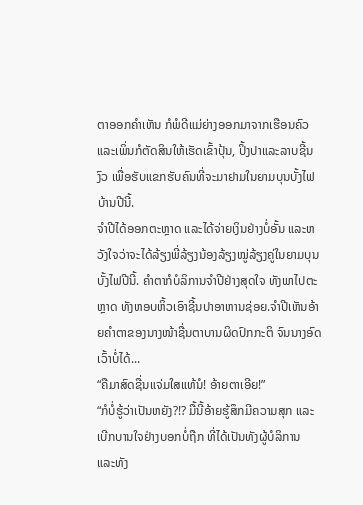ຕາອອກຄຳເຫັນ ກໍພໍດີແມ່ຍ່າງອອກມາຈາກເຮືອນຄົວ ແລະເພິ່ນກໍຕັດສິນໃຫ້ເຮັດເຂົ້າປຸ້ນ, ປິ້ງປາແລະລາບຊີ້ນງົວ ເພື່ອຮັບແຂກຮັບຄົນທີ່ຈະມາຢາມໃນຍາມບຸນບັ້ງໄຟບ້ານປີນີ້.
ຈໍາປີໄດ້ອອກຕະຫຼາດ ແລະໄດ້ຈ່າຍເງິນຢ່າງບໍ່ອັ້ນ ແລະຫວັງໃຈວ່າຈະໄດ້ລ້ຽງພີ່ລ້ຽງນ້ອງລ້ຽງໝູ່ລ້ຽງຄູ່ໃນຍາມບຸນບັ້ງໄຟປີນີ້. ຄຳຕາກໍບໍລິການຈໍາປີຢ່າງສຸດໃຈ ທັງພາໄປຕະຫຼາດ ທັງຫອບຫິ້ວເອົາຊີ້ນປາອາຫານຊ່ອຍ.ຈໍາປີເຫັນອ້າຍຄຳຕາຂອງນາງໜ້າຊື່ນຕາບານຜິດປົກກະຕິ ຈົນນາງອົດເວົ້າບໍ່ໄດ້...
“ຄືມາສົດຊື່ນແຈ່ມໃສແທ້ນໍ! ອ້າຍຕາເອີຍ!”
“ກໍບໍ່ຮູ້ວ່າເປັນຫຍັງ?!? ມື້ນີ້ອ້າຍຮູ້ສຶກມີຄວາມສຸກ ແລະເບີກບານໃຈຢ່າງບອກບໍ່ຖືກ ທີ່ໄດ້ເປັນທັງຜູ້ບໍລິການ ແລະທັງ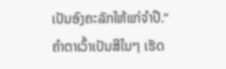ເປັນອົງຄະລັກໃຫ້ແກ່ຈໍາປີ.” ຄຳຕາເວົ້າເປັນສີໄນໆ ເຮັດ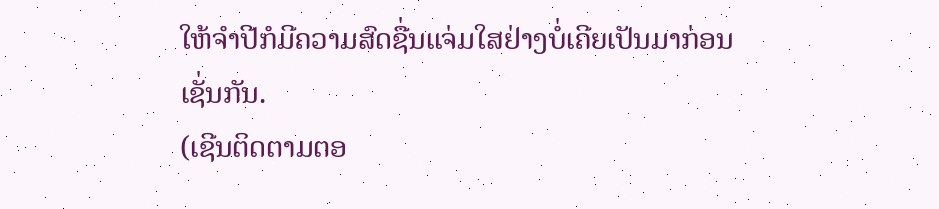ໃຫ້ຈໍາປີກໍມີຄວາມສົດຊື່ນແຈ່ມໃສຢ່າງບໍ່ເຄີຍເປັນມາກ່ອນເຊັ່ນກັນ.
(ເຊີນຕິດຕາມຕອ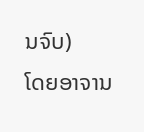ນຈົບ)
ໂດຍອາຈານ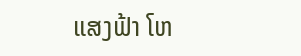ແສງຟ້າ ໂຫ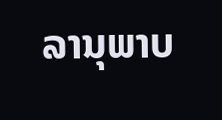ລານຸພາບ